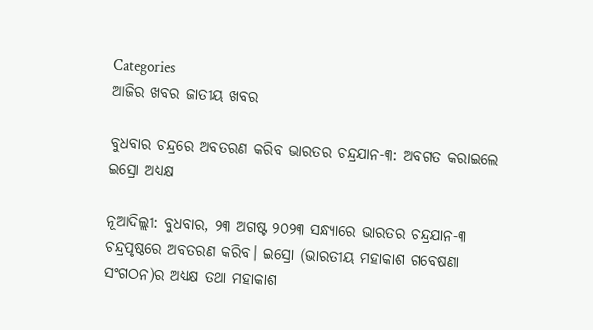Categories
ଆଜିର ଖବର ଜାତୀୟ ଖବର

ବୁଧବାର ଚନ୍ଦ୍ରରେ ଅବତରଣ କରିବ ଭାରତର ଚନ୍ଦ୍ରଯାନ-୩: ଅବଗତ କରାଇଲେ ଇସ୍ରୋ ଅଧ୍ୟକ୍ଷ

ନୂଆଦିଲ୍ଲୀ: ବୁଧବାର, ୨୩ ଅଗଷ୍ଟ ୨୦୨୩ ସନ୍ଧ୍ୟାରେ ଭାରତର ଚନ୍ଦ୍ରଯାନ-୩ ଚନ୍ଦ୍ରପୃଷ୍ଠରେ ଅବତରଣ କରିବ। ଇସ୍ରୋ (ଭାରତୀୟ ମହାକାଶ ଗବେଷଣା ସଂଗଠନ)ର ଅଧ୍ୟକ୍ଷ ତଥା ମହାକାଶ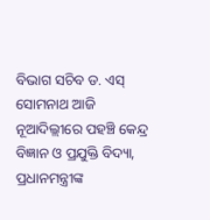ବିଭାଗ ସଚିବ ଡ. ଏସ୍ ସୋମନାଥ ଆଜି ନୂଆଦିଲ୍ଲୀରେ ପହଞ୍ଚି କେନ୍ଦ୍ର ବିଜ୍ଞାନ ଓ ପ୍ରଯୁକ୍ତି ବିଦ୍ୟା, ପ୍ରଧାନମନ୍ତ୍ରୀଙ୍କ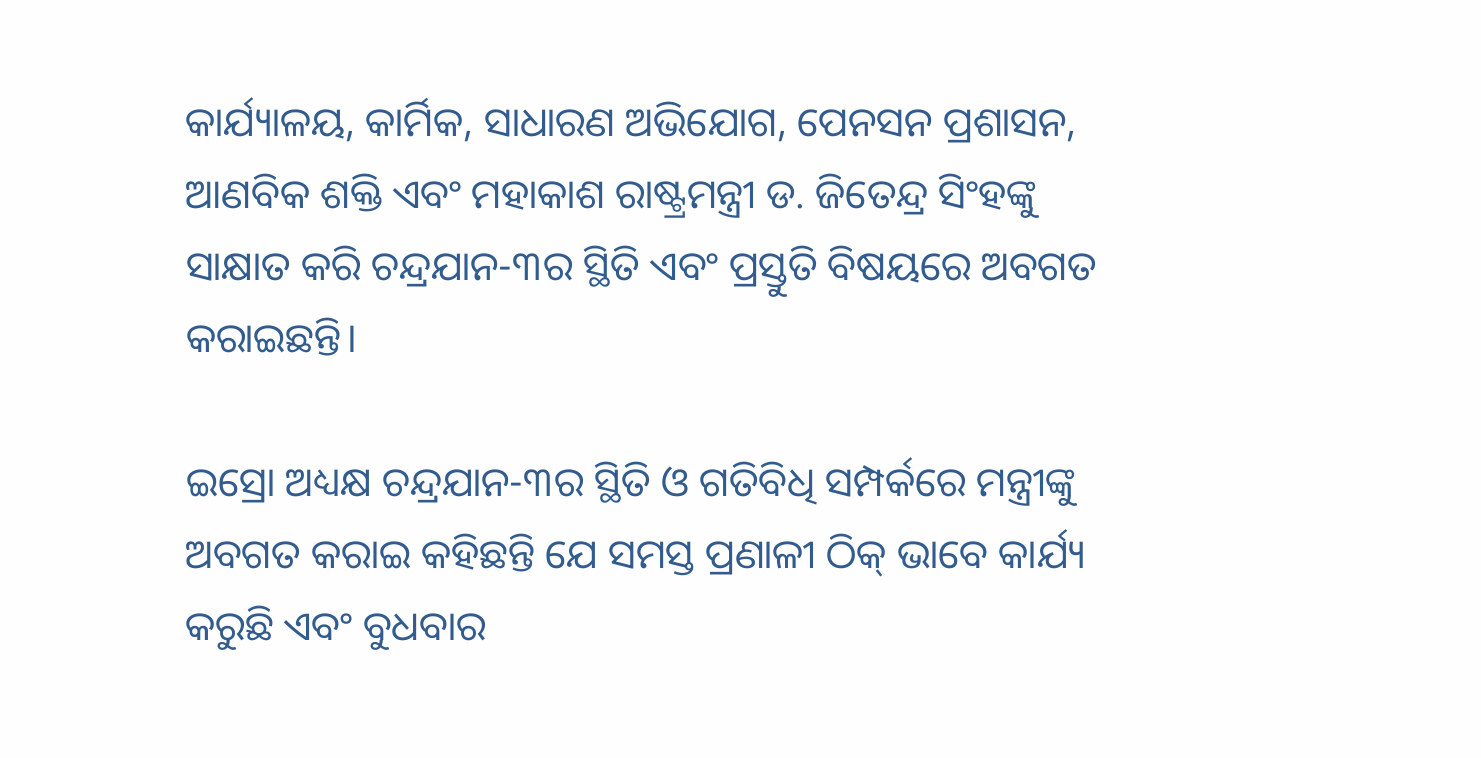କାର୍ଯ୍ୟାଳୟ, କାର୍ମିକ, ସାଧାରଣ ଅଭିଯୋଗ, ପେନସନ ପ୍ରଶାସନ, ଆଣବିକ ଶକ୍ତି ଏବଂ ମହାକାଶ ରାଷ୍ଟ୍ରମନ୍ତ୍ରୀ ଡ. ଜିତେନ୍ଦ୍ର ସିଂହଙ୍କୁ ସାକ୍ଷାତ କରି ଚନ୍ଦ୍ରଯାନ-୩ର ସ୍ଥିତି ଏବଂ ପ୍ରସ୍ତୁତି ବିଷୟରେ ଅବଗତ କରାଇଛନ୍ତି।

ଇସ୍ରୋ ଅଧ୍ୟକ୍ଷ ଚନ୍ଦ୍ରଯାନ-୩ର ସ୍ଥିତି ଓ ଗତିବିଧି ସମ୍ପର୍କରେ ମନ୍ତ୍ରୀଙ୍କୁ ଅବଗତ କରାଇ କହିଛନ୍ତି ଯେ ସମସ୍ତ ପ୍ରଣାଳୀ ଠିକ୍ ଭାବେ କାର୍ଯ୍ୟ କରୁଛି ଏବଂ ବୁଧବାର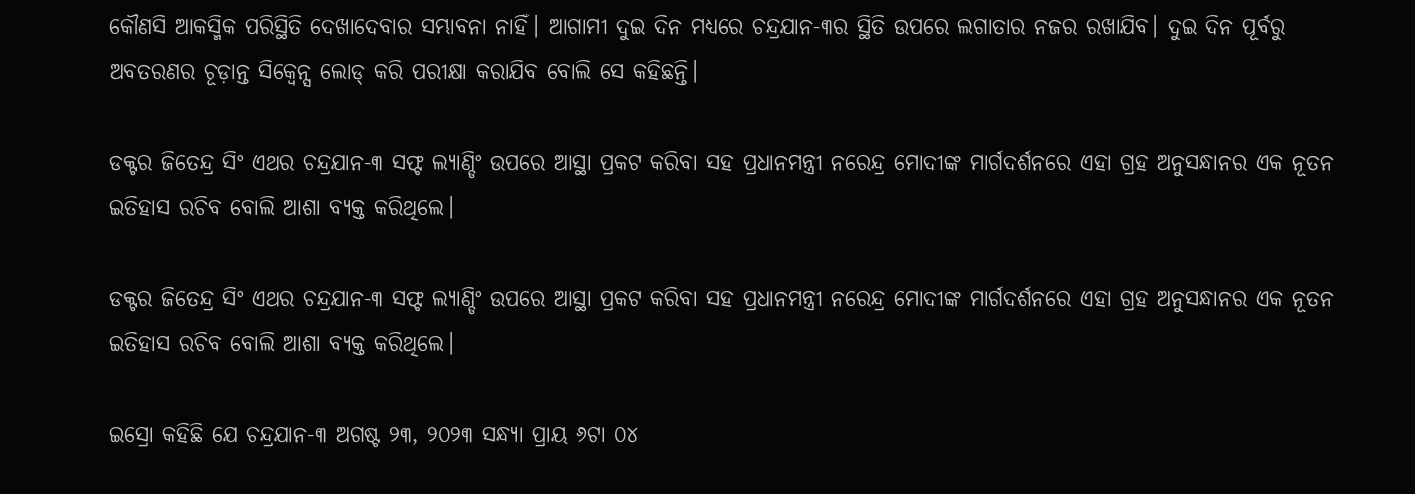କୌଣସି ଆକସ୍ମିକ ପରିସ୍ଥିତି ଦେଖାଦେବାର ସମ୍ଭାବନା ନାହିଁ। ଆଗାମୀ ଦୁଇ ଦିନ ମଧ୍ୟରେ ଚନ୍ଦ୍ରଯାନ-୩ର ସ୍ଥିତି ଉପରେ ଲଗାତାର ନଜର ରଖାଯିବ। ଦୁଇ ଦିନ ପୂର୍ବରୁ ଅବତରଣର ଚୂଡ଼ାନ୍ତ ସିକ୍ୱେନ୍ସ ଲୋଡ୍ କରି ପରୀକ୍ଷା କରାଯିବ ବୋଲି ସେ କହିଛନ୍ତି।

ଡକ୍ଟର ଜିତେନ୍ଦ୍ର ସିଂ ଏଥର ଚନ୍ଦ୍ରଯାନ-୩ ସଫ୍ଟ ଲ୍ୟାଣ୍ଡିଂ ଉପରେ ଆସ୍ଥା ପ୍ରକଟ କରିବା ସହ ପ୍ରଧାନମନ୍ତ୍ରୀ ନରେନ୍ଦ୍ର ମୋଦୀଙ୍କ ମାର୍ଗଦର୍ଶନରେ ଏହା ଗ୍ରହ ଅନୁସନ୍ଧାନର ଏକ ନୂତନ ଇତିହାସ ରଚିବ ବୋଲି ଆଶା ବ୍ୟକ୍ତ କରିଥିଲେ।

ଡକ୍ଟର ଜିତେନ୍ଦ୍ର ସିଂ ଏଥର ଚନ୍ଦ୍ରଯାନ-୩ ସଫ୍ଟ ଲ୍ୟାଣ୍ଡିଂ ଉପରେ ଆସ୍ଥା ପ୍ରକଟ କରିବା ସହ ପ୍ରଧାନମନ୍ତ୍ରୀ ନରେନ୍ଦ୍ର ମୋଦୀଙ୍କ ମାର୍ଗଦର୍ଶନରେ ଏହା ଗ୍ରହ ଅନୁସନ୍ଧାନର ଏକ ନୂତନ ଇତିହାସ ରଚିବ ବୋଲି ଆଶା ବ୍ୟକ୍ତ କରିଥିଲେ।

ଇସ୍ରୋ କହିଛି ଯେ ଚନ୍ଦ୍ରଯାନ-୩ ଅଗଷ୍ଟ ୨୩, ୨୦୨୩ ସନ୍ଧ୍ୟା ପ୍ରାୟ ୬ଟା ୦୪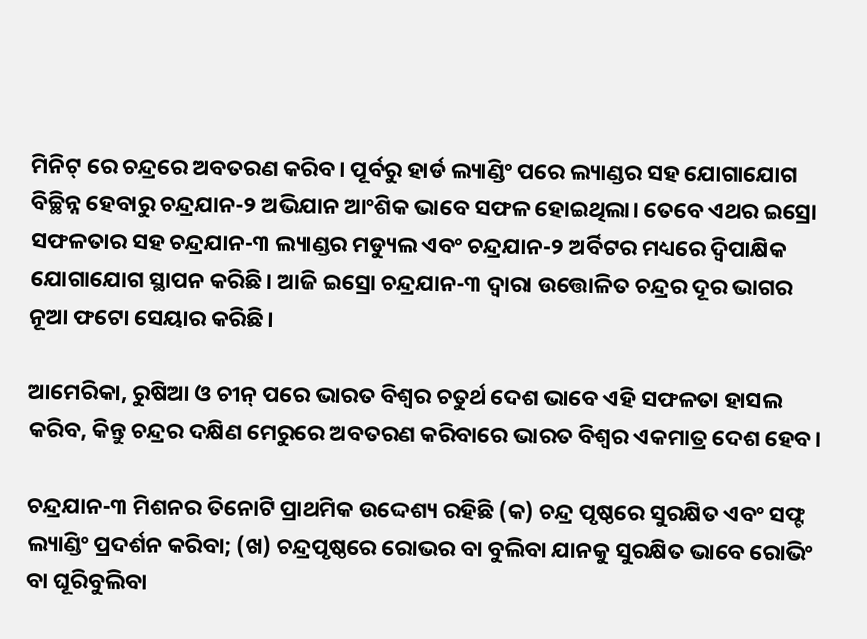ମିନିଟ୍ ରେ ଚନ୍ଦ୍ରରେ ଅବତରଣ କରିବ। ପୂର୍ବରୁ ହାର୍ଡ ଲ୍ୟାଣ୍ଡିଂ ପରେ ଲ୍ୟାଣ୍ଡର ସହ ଯୋଗାଯୋଗ ବିଚ୍ଛିନ୍ନ ହେବାରୁ ଚନ୍ଦ୍ରଯାନ-୨ ଅଭିଯାନ ଆଂଶିକ ଭାବେ ସଫଳ ହୋଇଥିଲା। ତେବେ ଏଥର ଇସ୍ରୋ ସଫଳତାର ସହ ଚନ୍ଦ୍ରଯାନ-୩ ଲ୍ୟାଣ୍ଡର ମଡ୍ୟୁଲ ଏବଂ ଚନ୍ଦ୍ରଯାନ-୨ ଅର୍ବିଟର ମଧ୍ୟରେ ଦ୍ୱିପାକ୍ଷିକ ଯୋଗାଯୋଗ ସ୍ଥାପନ କରିଛି। ଆଜି ଇସ୍ରୋ ଚନ୍ଦ୍ରଯାନ-୩ ଦ୍ୱାରା ଉତ୍ତୋଳିତ ଚନ୍ଦ୍ରର ଦୂର ଭାଗର ନୂଆ ଫଟୋ ସେୟାର କରିଛି।

ଆମେରିକା, ରୁଷିଆ ଓ ଚୀନ୍ ପରେ ଭାରତ ବିଶ୍ୱର ଚତୁର୍ଥ ଦେଶ ଭାବେ ଏହି ସଫଳତା ହାସଲ କରିବ, କିନ୍ତୁ ଚନ୍ଦ୍ରର ଦକ୍ଷିଣ ମେରୁରେ ଅବତରଣ କରିବାରେ ଭାରତ ବିଶ୍ୱର ଏକମାତ୍ର ଦେଶ ହେବ।

ଚନ୍ଦ୍ରଯାନ-୩ ମିଶନର ତିନୋଟି ପ୍ରାଥମିକ ଉଦ୍ଦେଶ୍ୟ ରହିଛି (କ) ଚନ୍ଦ୍ର ପୃଷ୍ଠରେ ସୁରକ୍ଷିତ ଏବଂ ସଫ୍ଟ ଲ୍ୟାଣ୍ଡିଂ ପ୍ରଦର୍ଶନ କରିବା; (ଖ) ଚନ୍ଦ୍ରପୃଷ୍ଠରେ ରୋଭର ବା ବୁଲିବା ଯାନକୁ ସୁରକ୍ଷିତ ଭାବେ ରୋଭିଂ ବା ଘୂରିବୁଲିବା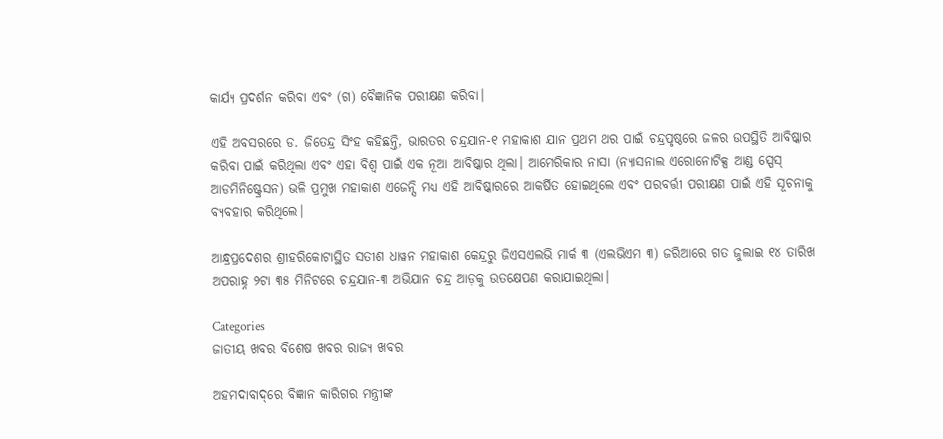କାର୍ଯ୍ୟ ପ୍ରଦର୍ଶନ କରିବା ଏବଂ (ଗ) ବୈଜ୍ଞାନିକ ପରୀକ୍ଷଣ କରିବା।

ଏହି ଅବସରରେ ଡ. ଜିତେନ୍ଦ୍ର ସିଂହ କହିଛନ୍ତି, ଭାରତର ଚନ୍ଦ୍ରଯାନ-୧ ମହାକାଶ ଯାନ ପ୍ରଥମ ଥର ପାଇଁ ଚନ୍ଦ୍ରପୃଷ୍ଠରେ ଜଳର ଉପସ୍ଥିତି ଆବିଷ୍କାର କରିବା ପାଇଁ କରିଥିଲା ଏବଂ ଏହା ବିଶ୍ୱ ପାଇଁ ଏକ ନୂଆ ଆବିଷ୍କାର ଥିଲା। ଆମେରିକାର ନାସା (ନ୍ୟାସନାଲ ଏରୋନୋଟିକ୍ସ ଆଣ୍ଡ ସ୍ପେସ୍ ଆଡମିନିଷ୍ଟ୍ରେସନ) ଭଳି ପ୍ରମୁଖ ମହାକାଶ ଏଜେନ୍ସି ମଧ୍ୟ ଏହି ଆବିଷ୍କାରରେ ଆକର୍ଷିତ ହୋଇଥିଲେ ଏବଂ ପରବର୍ତ୍ତୀ ପରୀକ୍ଷଣ ପାଇଁ ଏହି ସୂଚନାକୁ ବ୍ୟବହାର କରିଥିଲେ।

ଆନ୍ଧ୍ରପ୍ରଦେଶର ଶ୍ରୀହରିକୋଟାସ୍ଥିତ ସତୀଶ ଧାୱନ ମହାକାଶ କେନ୍ଦ୍ରରୁ ଜିଏସଏଲଭି ମାର୍କ ୩ (ଏଲଭିଏମ ୩) ଜରିଆରେ ଗତ ଜୁଲାଇ ୧୪ ତାରିଖ ଅପରାହ୍ନ ୨ଟା ୩୫ ମିନିଟରେ ଚନ୍ଦ୍ରଯାନ-୩ ଅଭିଯାନ ଚନ୍ଦ୍ର ଆଡ଼କୁ ଉତକ୍ଷେପଣ କରାଯାଇଥିଲା।

Categories
ଜାତୀୟ ଖବର ବିଶେଷ ଖବର ରାଜ୍ୟ ଖବର

ଅହମଦାବାଦ୍‌ରେ ବିଜ୍ଞାନ କାରିଗର ମନ୍ତ୍ରୀଙ୍କ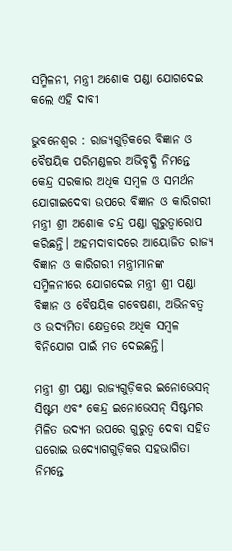ସମ୍ମିଳନୀ, ମନ୍ତ୍ରୀ ଅଶୋକ ପଣ୍ଡା ଯୋଗଦେଇ କଲେ ଏହି ଦାବୀ

ଭୁବନେଶ୍ୱର : ରାଜ୍ୟଗୁଡ଼ିକରେ ବିଜ୍ଞାନ ଓ ବୈଷୟିକ ପରିମଣ୍ଡଳର ଅଭିବୃଦ୍ଧି ନିମନ୍ତେ କେନ୍ଦ୍ର ସରକାର ଅଧିକ ସମ୍ବଳ ଓ ସମର୍ଥନ ଯୋଗାଇଦେବା ଉପରେ ବିଜ୍ଞାନ ଓ କାରିଗରୀ ମନ୍ତ୍ରୀ ଶ୍ରୀ ଅଶୋକ ଚନ୍ଦ୍ର ପଣ୍ଡା ଗୁରୁତ୍ୱାରୋପ କରିଛନ୍ତି। ଅହମଦାବାଦରେ ଆୟୋଜିତ ରାଜ୍ୟ ବିଜ୍ଞାନ ଓ କାରିଗରୀ ମନ୍ତ୍ରୀମାନଙ୍କ ସମ୍ମିଳନୀରେ ଯୋଗଦେଇ ମନ୍ତ୍ରୀ ଶ୍ରୀ ପଣ୍ଡା ବିଜ୍ଞାନ ଓ ବୈଷୟିକ ଗବେଷଣା, ଅଭିନବତ୍ୱ ଓ ଉଦ୍ୟମିତା କ୍ଷେତ୍ରରେ ଅଧିକ ସମ୍ବଳ ବିନିଯୋଗ ପାଇଁ ମତ ଦେଇଛନ୍ତି।

ମନ୍ତ୍ରୀ ଶ୍ରୀ ପଣ୍ଡା ରାଜ୍ୟଗୁଡ଼ିକର ଇନୋଭେସନ୍‌ ସିଷ୍ଟମ ଏବଂ କେନ୍ଦ୍ର ଇନୋଭେସନ୍‌ ସିଷ୍ଟମର ମିଳିତ ଉଦ୍ୟମ ଉପରେ ଗୁରୁତ୍ୱ ଦେବା ସହିତ ଘରୋଇ ଉଦ୍ୟୋଗଗୁଡ଼ିକର ସହଭାଗିତା ନିମନ୍ତେ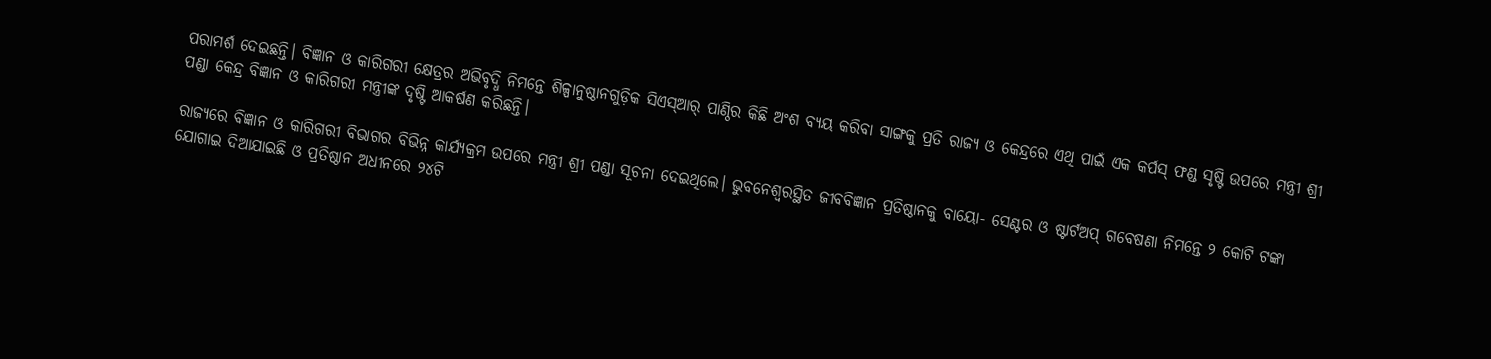ପରାମର୍ଶ ଦେଇଛନ୍ତି। ବିଜ୍ଞାନ ଓ କାରିଗରୀ କ୍ଷେତ୍ରର ଅଭିବୃଦ୍ଧି ନିମନ୍ତେ ଶିଳ୍ପାନୁଷ୍ଠାନଗୁଡ଼ିକ ସିଏସ୍‌ଆର୍‌ ପାଣ୍ଠିର କିଛି ଅଂଶ ବ୍ୟୟ କରିବା ସାଙ୍ଗକୁ ପ୍ରତି ରାଜ୍ୟ ଓ କେନ୍ଦ୍ରରେ ଏଥି ପାଇଁ ଏକ କର୍ପସ୍‌ ଫଣ୍ଡ ସୃଷ୍ଟି ଉପରେ ମନ୍ତ୍ରୀ ଶ୍ରୀ ପଣ୍ଡା କେନ୍ଦ୍ର ବିଜ୍ଞାନ ଓ କାରିଗରୀ ମନ୍ତ୍ରୀଙ୍କ ଦୃଷ୍ଟି ଆକର୍ଷଣ କରିଛନ୍ତି।

ରାଜ୍ୟରେ ବିଜ୍ଞାନ ଓ କାରିଗରୀ ବିଭାଗର ବିଭିନ୍ନ କାର୍ଯ୍ୟକ୍ରମ ଉପରେ ମନ୍ତ୍ରୀ ଶ୍ରୀ ପଣ୍ଡା ସୂଚନା ଦେଇଥିଲେ। ଭୁବନେଶ୍ୱରସ୍ଥିତ ଜୀବବିଜ୍ଞାନ ପ୍ରତିଷ୍ଠାନକୁ ବାୟୋ- ସେଣ୍ଟର ଓ ଷ୍ଟାର୍ଟଅପ୍‌ ଗବେଷଣା ନିମନ୍ତେ ୨ କୋଟି ଟଙ୍କା ଯୋଗାଇ ଦିଆଯାଇଛି ଓ ପ୍ରତିଷ୍ଠାନ ଅଧୀନରେ ୨୪ଟି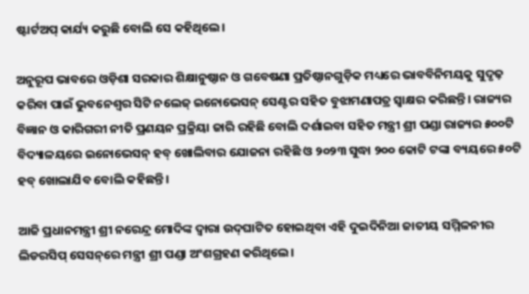ଷ୍ଟାର୍ଟଅପ୍‌ କାର୍ଯ୍ୟ କରୁଛି ବୋଲି ସେ କହିଥିଲେ।

ଅନୁରୂପ ଭାବରେ ଓଡ଼ିଶା ସରକାର ଶିକ୍ଷାନୁଷ୍ଠାନ ଓ ଗବେଷଣା ପ୍ରତିଷ୍ଠାନଗୁଡ଼ିକ ମଧ୍ୟରେ ଭାବବିନିମୟକୁ ସୁଦୃଢ଼ କରିବା ପାଇଁ ଭୁବନେଶ୍ୱର ସିଟି ନଲେଜ୍‌ ଇନୋଭେସନ୍‌ ସେଣ୍ଟର ସହିତ ବୁଝାମଣାପତ୍ର ସ୍ୱାକ୍ଷର କରିଛନ୍ତି। ରାଜ୍ୟର ବିଜ୍ଞାନ ଓ କାରିଗରୀ ନୀତି ପ୍ରଣୟନ ପ୍ରକ୍ରିୟା ଜାରି ରହିଛି ବୋଲି ଦର୍ଶାଇବା ସହିତ ମନ୍ତ୍ରୀ ଶ୍ରୀ ପଣ୍ଡା ରାଜ୍ୟର ୫୦୦ଟି ବିଦ୍ୟାଳୟରେ ଇନୋଭେସନ୍‌ ହବ୍‌ ଖୋଲିବାର ଯୋଜନା ରହିଛି ଓ ୨୦୨୩ ସୁଦ୍ଧା ୨୦୦ କୋଟି ଟଙ୍କା ବ୍ୟୟରେ ୫୦ଟି ହବ୍‌ ଖୋଲାଯିବ ବୋଲି କହିଛନ୍ତି।

ଆଜି ପ୍ରଧାନମନ୍ତ୍ରୀ ଶ୍ରୀ ନରେନ୍ଦ୍ର ମୋଦିଙ୍କ ଦ୍ୱାରା ଉଦ୍‌ଘାଟିତ ହୋଇଥିବା ଏହି ଦୁଇଦିନିଆ ଜାତୀୟ ସମ୍ମିଳନୀର ଲିଡରସିପ୍‌ ସେସନ୍‌ରେ ମନ୍ତ୍ରୀ ଶ୍ରୀ ପଣ୍ଡା ଅଂଶଗ୍ରହଣ କରିଥିଲେ।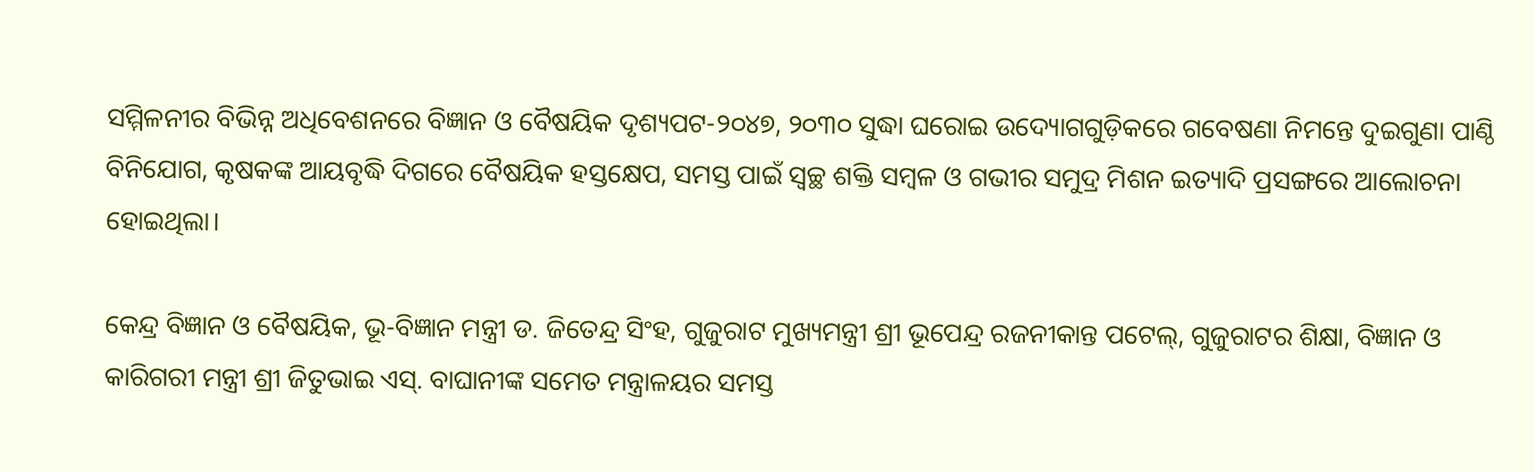ସମ୍ମିଳନୀର ବିଭିନ୍ନ ଅଧିବେଶନରେ ବିଜ୍ଞାନ ଓ ବୈଷୟିକ ଦୃଶ୍ୟପଟ-୨୦୪୭, ୨୦୩୦ ସୁଦ୍ଧା ଘରୋଇ ଉଦ୍ୟୋଗଗୁଡ଼ିକରେ ଗବେଷଣା ନିମନ୍ତେ ଦୁଇଗୁଣା ପାଣ୍ଠି ବିନିଯୋଗ, କୃଷକଙ୍କ ଆୟବୃଦ୍ଧି ଦିଗରେ ବୈଷୟିକ ହସ୍ତକ୍ଷେପ, ସମସ୍ତ ପାଇଁ ସ୍ୱଚ୍ଛ ଶକ୍ତି ସମ୍ବଳ ଓ ଗଭୀର ସମୁଦ୍ର ମିଶନ ଇତ୍ୟାଦି ପ୍ରସଙ୍ଗରେ ଆଲୋଚନା ହୋଇଥିଲା।

କେନ୍ଦ୍ର ବିଜ୍ଞାନ ଓ ବୈଷୟିକ, ଭୂ-ବିଜ୍ଞାନ ମନ୍ତ୍ରୀ ଡ. ଜିତେନ୍ଦ୍ର ସିଂହ, ଗୁଜୁରାଟ ମୁଖ୍ୟମନ୍ତ୍ରୀ ଶ୍ରୀ ଭୂପେନ୍ଦ୍ର ରଜନୀକାନ୍ତ ପଟେଲ୍‌, ଗୁଜୁରାଟର ଶିକ୍ଷା, ବିଜ୍ଞାନ ଓ କାରିଗରୀ ମନ୍ତ୍ରୀ ଶ୍ରୀ ଜିତୁଭାଇ ଏସ୍‌. ବାଘାନୀଙ୍କ ସମେତ ମନ୍ତ୍ରାଳୟର ସମସ୍ତ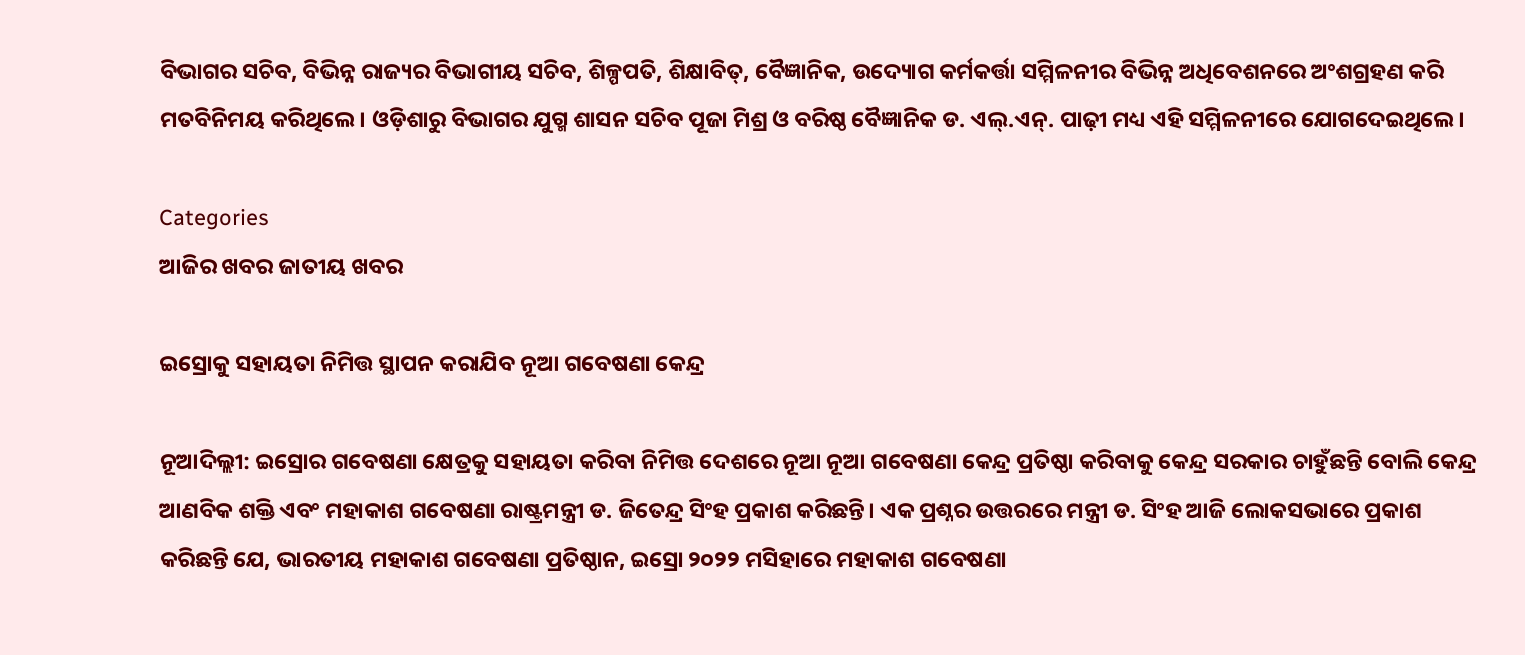ବିଭାଗର ସଚିବ, ବିଭିନ୍ନ ରାଜ୍ୟର ବିଭାଗୀୟ ସଚିବ, ଶିଳ୍ପପତି, ଶିକ୍ଷାବିତ୍‌, ବୈଜ୍ଞାନିକ, ଉଦ୍ୟୋଗ କର୍ମକର୍ତ୍ତା ସମ୍ମିଳନୀର ବିଭିନ୍ନ ଅଧିବେଶନରେ ଅଂଶଗ୍ରହଣ କରି ମତବିନିମୟ କରିଥିଲେ। ଓଡ଼ିଶାରୁ ବିଭାଗର ଯୁଗ୍ମ ଶାସନ ସଚିବ ପୂଜା ମିଶ୍ର ଓ ବରିଷ୍ଠ ବୈଜ୍ଞାନିକ ଡ. ଏଲ୍‌.ଏନ୍‌. ପାଢ଼ୀ ମଧ୍ୟ ଏହି ସମ୍ମିଳନୀରେ ଯୋଗଦେଇଥିଲେ।

Categories
ଆଜିର ଖବର ଜାତୀୟ ଖବର

ଇସ୍ରୋକୁ ସହାୟତା ନିମିତ୍ତ ସ୍ଥାପନ କରାଯିବ ନୂଆ ଗବେଷଣା କେନ୍ଦ୍ର

ନୂଆଦିଲ୍ଲୀ: ଇସ୍ରୋର ଗବେଷଣା କ୍ଷେତ୍ରକୁ ସହାୟତା କରିବା ନିମିତ୍ତ ଦେଶରେ ନୂଆ ନୂଆ ଗବେଷଣା କେନ୍ଦ୍ର ପ୍ରତିଷ୍ଠା କରିବାକୁ କେନ୍ଦ୍ର ସରକାର ଚାହୁଁଛନ୍ତି ବୋଲି କେନ୍ଦ୍ର ଆଣବିକ ଶକ୍ତି ଏବଂ ମହାକାଶ ଗବେଷଣା ରାଷ୍ଟ୍ରମନ୍ତ୍ରୀ ଡ. ଜିତେନ୍ଦ୍ର ସିଂହ ପ୍ରକାଶ କରିଛନ୍ତି। ଏକ ପ୍ରଶ୍ନର ଉତ୍ତରରେ ମନ୍ତ୍ରୀ ଡ. ସିଂହ ଆଜି ଲୋକସଭାରେ ପ୍ରକାଶ କରିଛନ୍ତି ଯେ, ଭାରତୀୟ ମହାକାଶ ଗବେଷଣା ପ୍ରତିଷ୍ଠାନ, ଇସ୍ରୋ ୨୦୨୨ ମସିହାରେ ମହାକାଶ ଗବେଷଣା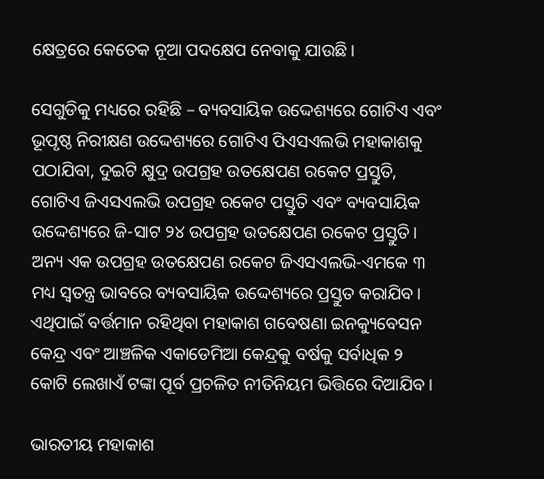କ୍ଷେତ୍ରରେ କେତେକ ନୂଆ ପଦକ୍ଷେପ ନେବାକୁ ଯାଉଛି।

ସେଗୁଡିକୁ ମଧ୍ୟରେ ରହିଛି – ବ୍ୟବସାୟିକ ଉଦ୍ଦେଶ୍ୟରେ ଗୋଟିଏ ଏବଂ ଭୂପୃଷ୍ଠ ନିରୀକ୍ଷଣ ଉଦ୍ଦେଶ୍ୟରେ ଗୋଟିଏ ପିଏସଏଲଭି ମହାକାଶକୁ ପଠାଯିବା, ଦୁଇଟି କ୍ଷୁଦ୍ର ଉପଗ୍ରହ ଉତକ୍ଷେପଣ ରକେଟ ପ୍ରସ୍ତୁତି, ଗୋଟିଏ ଜିଏସଏଲଭି ଉପଗ୍ରହ ରକେଟ ପସ୍ତୁତି ଏବଂ ବ୍ୟବସାୟିକ ଉଦ୍ଦେଶ୍ୟରେ ଜି-ସାଟ ୨୪ ଉପଗ୍ରହ ଉତକ୍ଷେପଣ ରକେଟ ପ୍ରସ୍ତୁତି। ଅନ୍ୟ ଏକ ଉପଗ୍ରହ ଉତକ୍ଷେପଣ ରକେଟ ଜିଏସଏଲଭି-ଏମକେ ୩ ମଧ୍ୟ ସ୍ୱତନ୍ତ୍ର ଭାବରେ ବ୍ୟବସାୟିକ ଉଦ୍ଦେଶ୍ୟରେ ପ୍ରସ୍ତୁତ କରାଯିବ। ଏଥିପାଇଁ ବର୍ତ୍ତମାନ ରହିଥିବା ମହାକାଶ ଗବେଷଣା ଇନକ୍ୟୁବେସନ କେନ୍ଦ୍ର ଏବଂ ଆଞ୍ଚଳିକ ଏକାଡେମିଆ କେନ୍ଦ୍ରକୁ ବର୍ଷକୁ ସର୍ବାଧିକ ୨ କୋଟି ଲେଖାଏଁ ଟଙ୍କା ପୂର୍ବ ପ୍ରଚଳିତ ନୀତିନିୟମ ଭିତ୍ତିରେ ଦିଆଯିବ।

ଭାରତୀୟ ମହାକାଶ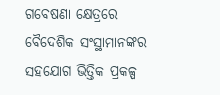ଗବେଷଣା କ୍ଷେତ୍ରରେ ବୈଦେଶିକ ସଂସ୍ଥାମାନଙ୍କର ସହଯୋଗ ଭିତ୍ତିକ ପ୍ରକଳ୍ପ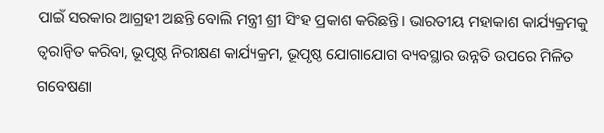ପାଇଁ ସରକାର ଆଗ୍ରହୀ ଅଛନ୍ତି ବୋଲି ମନ୍ତ୍ରୀ ଶ୍ରୀ ସିଂହ ପ୍ରକାଶ କରିଛନ୍ତି। ଭାରତୀୟ ମହାକାଶ କାର୍ଯ୍ୟକ୍ରମକୁ ତ୍ୱରାନ୍ୱିତ କରିବା, ଭୂପୃଷ୍ଠ ନିରୀକ୍ଷଣ କାର୍ଯ୍ୟକ୍ରମ, ଭୂପୃଷ୍ଠ ଯୋଗାଯୋଗ ବ୍ୟବସ୍ଥାର ଉନ୍ନତି ଉପରେ ମିଳିତ ଗବେଷଣା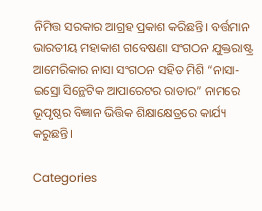ନିମିତ୍ତ ସରକାର ଆଗ୍ରହ ପ୍ରକାଶ କରିଛନ୍ତି। ବର୍ତ୍ତମାନ ଭାରତୀୟ ମହାକାଶ ଗବେଷଣା ସଂଗଠନ ଯୁକ୍ତରାଷ୍ଟ୍ର ଆମେରିକାର ନାସା ସଂଗଠନ ସହିତ ମିଶି “ନାସା-ଇସ୍ରୋ ସିନ୍ଥେଟିକ ଆପାରେଟର ରାଡାର” ନାମରେ ଭୂପୃଷ୍ଠର ବିଜ୍ଞାନ ଭିତ୍ତିକ ଶିକ୍ଷାକ୍ଷେତ୍ରରେ କାର୍ଯ୍ୟ କରୁଛନ୍ତି।

Categories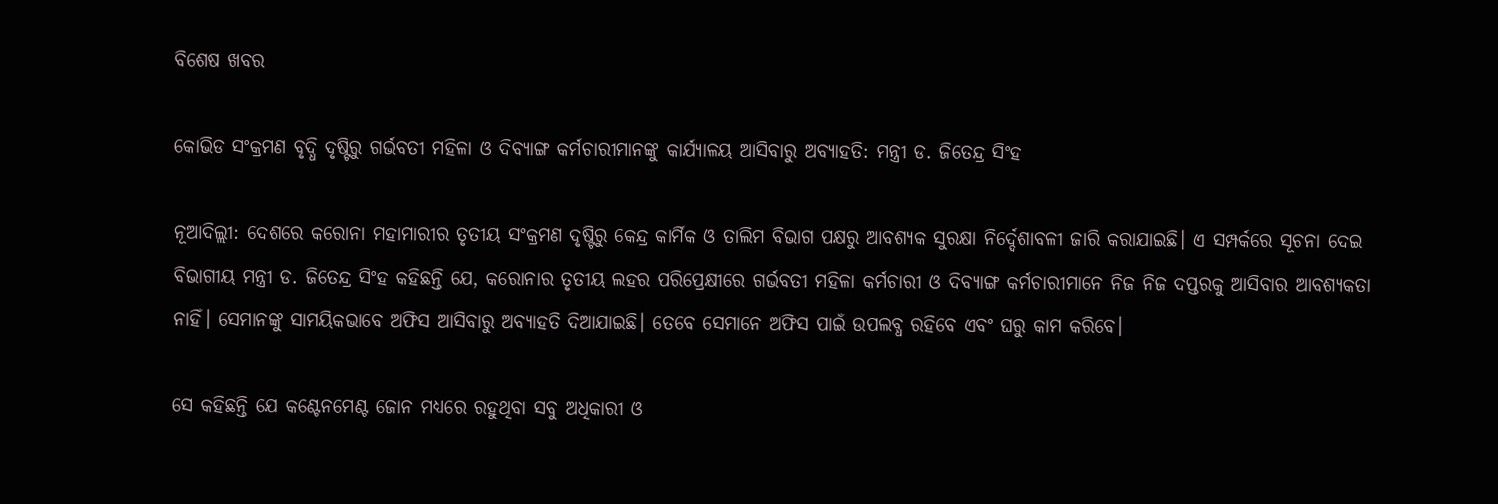ବିଶେଷ ଖବର

କୋଭିଡ ସଂକ୍ରମଣ ବୃଦ୍ଧି ଦୃଷ୍ଟିରୁ ଗର୍ଭବତୀ ମହିଳା ଓ ଦିବ୍ୟାଙ୍ଗ କର୍ମଚାରୀମାନଙ୍କୁ କାର୍ଯ୍ୟାଳୟ ଆସିବାରୁ ଅବ୍ୟାହତି: ମନ୍ତ୍ରୀ ଡ. ଜିତେନ୍ଦ୍ର ସିଂହ

ନୂଆଦିଲ୍ଲୀ: ଦେଶରେ କରୋନା ମହାମାରୀର ତୃତୀୟ ସଂକ୍ରମଣ ଦୃଷ୍ଟିରୁ କେନ୍ଦ୍ର କାର୍ମିକ ଓ ତାଲିମ ବିଭାଗ ପକ୍ଷରୁ ଆବଶ୍ୟକ ସୁରକ୍ଷା ନିର୍ଦ୍ଦେଶାବଳୀ ଜାରି କରାଯାଇଛି। ଏ ସମ୍ପର୍କରେ ସୂଚନା ଦେଇ ବିଭାଗୀୟ ମନ୍ତ୍ରୀ ଡ. ଜିତେନ୍ଦ୍ର ସିଂହ କହିଛନ୍ତି ଯେ, କରୋନାର ତୃତୀୟ ଲହର ପରିପ୍ରେକ୍ଷୀରେ ଗର୍ଭବତୀ ମହିଳା କର୍ମଚାରୀ ଓ ଦିବ୍ୟାଙ୍ଗ କର୍ମଚାରୀମାନେ ନିଜ ନିଜ ଦପ୍ତରକୁ ଆସିବାର ଆବଶ୍ୟକତା ନାହିଁ। ସେମାନଙ୍କୁ ସାମୟିକଭାବେ ଅଫିସ ଆସିବାରୁ ଅବ୍ୟାହତି ଦିଆଯାଇଛି। ତେବେ ସେମାନେ ଅଫିସ ପାଇଁ ଉପଲବ୍ଧ ରହିବେ ଏବଂ ଘରୁ କାମ କରିବେ।

ସେ କହିଛନ୍ତି ଯେ କଣ୍ଟେନମେଣ୍ଟ ଜୋନ ମଧ୍ୟରେ ରହୁଥିବା ସବୁ ଅଧିକାରୀ ଓ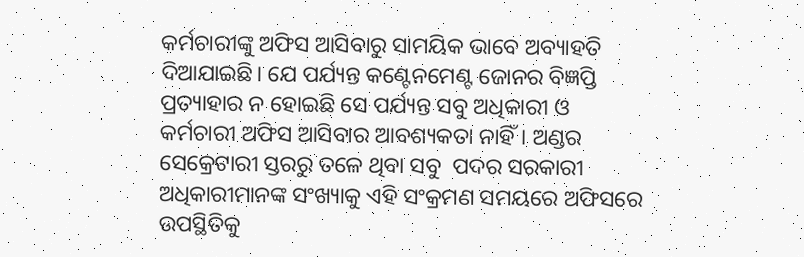କର୍ମଚାରୀଙ୍କୁ ଅଫିସ ଆସିବାରୁ ସାମୟିକ ଭାବେ ଅବ୍ୟାହତି ଦିଆଯାଇଛି। ଯେ ପର୍ଯ୍ୟନ୍ତ କଣ୍ଟେନମେଣ୍ଟ ଜୋନର ବିଜ୍ଞପ୍ତି ପ୍ରତ୍ୟାହାର ନ ହୋଇଛି ସେ ପର୍ଯ୍ୟନ୍ତ ସବୁ ଅଧିକାରୀ ଓ କର୍ମଚାରୀ ଅଫିସ ଆସିବାର ଆବଶ୍ୟକତା ନାହିଁ। ଅଣ୍ଡର ସେକ୍ରେଟାରୀ ସ୍ତରରୁ ତଳେ ଥିବା ସବୁ  ପଦର ସରକାରୀ ଅଧିକାରୀମାନଙ୍କ ସଂଖ୍ୟାକୁ ଏହି ସଂକ୍ରମଣ ସମୟରେ ଅଫିସରେ ଉପସ୍ଥିତିକୁ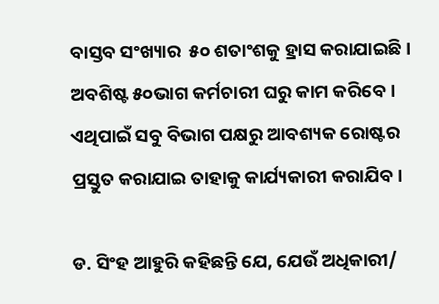ବାସ୍ତବ ସଂଖ୍ୟାର  ୫୦ ଶତାଂଶକୁ ହ୍ରାସ କରାଯାଇଛି। ଅବଶିଷ୍ଟ ୫୦ଭାଗ କର୍ମଚାରୀ ଘରୁ କାମ କରିବେ। ଏଥିପାଇଁ ସବୁ ବିଭାଗ ପକ୍ଷରୁ ଆବଶ୍ୟକ ରୋଷ୍ଟର ପ୍ରସ୍ତୁତ କରାଯାଇ ତାହାକୁ କାର୍ଯ୍ୟକାରୀ କରାଯିବ।

ଡ. ସିଂହ ଆହୁରି କହିଛନ୍ତି ଯେ, ଯେଉଁ ଅଧିକାରୀ/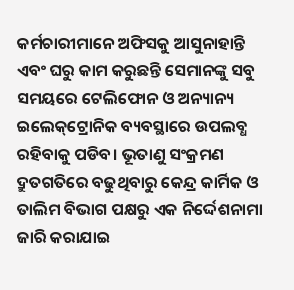କର୍ମଚାରୀମାନେ ଅଫିସକୁ ଆସୁନାହାନ୍ତି ଏବଂ ଘରୁ କାମ କରୁଛନ୍ତି ସେମାନଙ୍କୁ ସବୁ ସମୟରେ ଟେଲିଫୋନ ଓ ଅନ୍ୟାନ୍ୟ ଇଲେକ୍‌ଟ୍ରୋନିକ ବ୍ୟବସ୍ଥାରେ ଉପଲବ୍ଧ ରହିବାକୁ ପଡିବ। ଭୂତାଣୁ ସଂକ୍ରମଣ ଦ୍ରୁତଗତିରେ ବଢୁଥିବାରୁ କେନ୍ଦ୍ର କାର୍ମିକ ଓ ତାଲିମ ବିଭାଗ ପକ୍ଷରୁ ଏକ ନିର୍ଦ୍ଦେଶନାମା ଜାରି କରାଯାଇ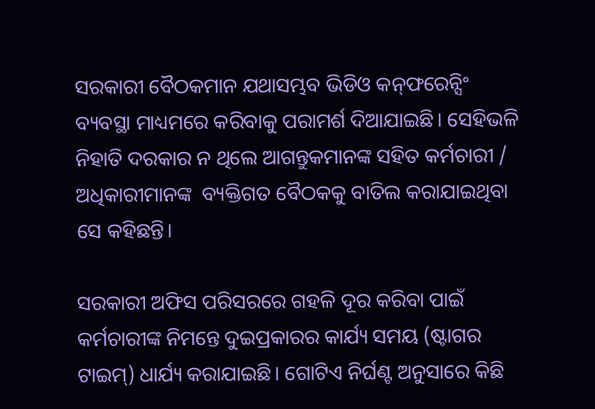ସରକାରୀ ବୈଠକମାନ ଯଥାସମ୍ଭବ ଭିଡିଓ କନ୍‌ଫରେନ୍ସିଂ ବ୍ୟବସ୍ଥା ମାଧ୍ୟମରେ କରିବାକୁ ପରାମର୍ଶ ଦିଆଯାଇଛି। ସେହିଭଳି ନିହାତି ଦରକାର ନ ଥିଲେ ଆଗନ୍ତୁକମାନଙ୍କ ସହିତ କର୍ମଚାରୀ / ଅଧିକାରୀମାନଙ୍କ  ବ୍ୟକ୍ତିଗତ ବୈଠକକୁ ବାତିଲ କରାଯାଇଥିବା ସେ କହିଛନ୍ତି।

ସରକାରୀ ଅଫିସ ପରିସରରେ ଗହଳି ଦୂର କରିବା ପାଇଁ କର୍ମଚାରୀଙ୍କ ନିମନ୍ତେ ଦୁଇପ୍ରକାରର କାର୍ଯ୍ୟ ସମୟ (ଷ୍ଟାଗର ଟାଇମ୍‌) ଧାର୍ଯ୍ୟ କରାଯାଇଛି। ଗୋଟିଏ ନିର୍ଘଣ୍ଟ ଅନୁସାରେ କିଛି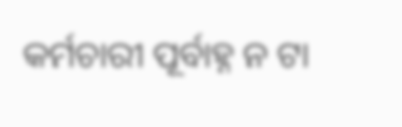କର୍ମଚାରୀ ପୂର୍ବାହ୍ନ ନ ଟା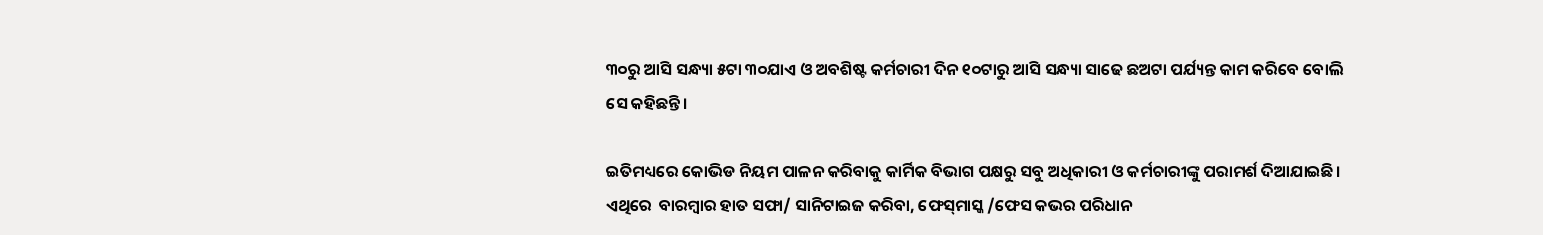୩୦ରୁ ଆସି ସନ୍ଧ୍ୟା ୫ଟା ୩୦ଯାଏ ଓ ଅବଶିଷ୍ଟ କର୍ମଚାରୀ ଦିନ ୧୦ଟାରୁ ଆସି ସନ୍ଧ୍ୟା ସାଢେ ଛଅଟା ପର୍ଯ୍ୟନ୍ତ କାମ କରିବେ ବୋଲି ସେ କହିଛନ୍ତି।

ଇତିମଧ୍ୟରେ କୋଭିଡ ନିୟମ ପାଳନ କରିବାକୁ କାର୍ମିକ ବିଭାଗ ପକ୍ଷରୁ ସବୁ ଅଧିକାରୀ ଓ କର୍ମଚାରୀଙ୍କୁ ପରାମର୍ଶ ଦିଆଯାଇଛି। ଏଥିରେ  ବାରମ୍ବାର ହାତ ସଫା/ ସାନିଟାଇଜ କରିବା, ଫେସ୍‌ମାସ୍କ /ଫେସ କଭର ପରିଧାନ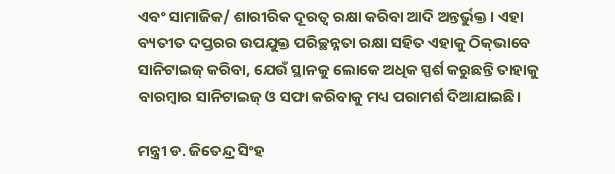ଏବଂ ସାମାଜିକ/ ଶାରୀରିକ ଦୂରତ୍ୱ ରକ୍ଷା କରିବା ଆଦି ଅନ୍ତର୍ଭୁକ୍ତ। ଏହା ବ୍ୟତୀତ ଦପ୍ତରର ଉପଯୁକ୍ତ ପରିଚ୍ଛନ୍ନତା ରକ୍ଷା ସହିତ ଏହାକୁ ଠିକ୍‌ଭାବେ ସାନିଟାଇଜ୍ କରିବା, ଯେଉଁ ସ୍ଥାନକୁ ଲୋକେ ଅଧିକ ସ୍ପର୍ଶ କରୁଛନ୍ତି ତାହାକୁ ବାରମ୍ବାର ସାନିଟାଇଜ୍ ଓ ସଫା କରିବାକୁ ମଧ୍ୟ ପରାମର୍ଶ ଦିଆଯାଇଛି।

ମନ୍ତ୍ରୀ ଡ. ଜିତେନ୍ଦ୍ର ସିଂହ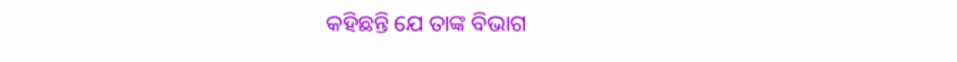କହିଛନ୍ତି ଯେ ତାଙ୍କ ବିଭାଗ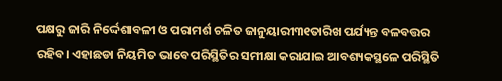ପକ୍ଷରୁ ଜାରି ନିର୍ଦ୍ଦେଶାବଳୀ ଓ ପରାମର୍ଶ ଚଳିତ ଜାନୁୟାରୀ୩୧ତାରିଖ ପର୍ଯ୍ୟନ୍ତ ବଳବତ୍ତର ରହିବ। ଏହାଛଡା ନିୟମିତ ଭାବେ ପରିସ୍ଥିତିର ସମୀକ୍ଷା କରାଯାଇ ଆବଶ୍ୟକସ୍ଥଳେ ପରିସ୍ଥିତି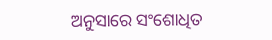ଅନୁସାରେ ସଂଶୋଧିତ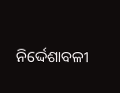ନିର୍ଦ୍ଦେଶାବଳୀ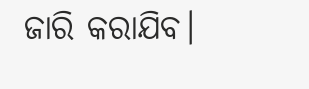ଜାରି କରାଯିବ।